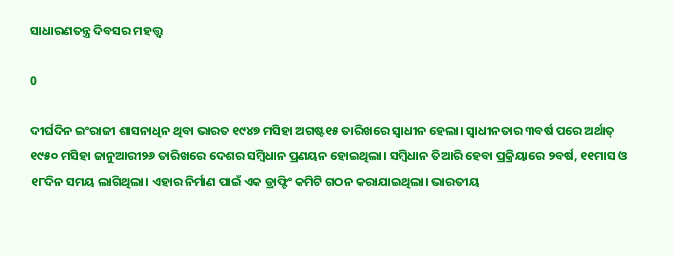ସାଧାରଣତନ୍ତ୍ର ଦିବସର ମହତ୍ତ୍ୱ

0

ଦୀର୍ଘଦିନ ଇଂରାଜୀ ଶାସନାଧିନ ଥିବା ଭାରତ ୧୯୪୭ ମସିହା ଅଗଷ୍ଟ୧୫ ତାରିଖରେ ସ୍ୱାଧୀନ ହେଲା। ସ୍ୱାଧୀନତାର ୩ବର୍ଷ ପରେ ଅର୍ଥାତ୍‍ ୧୯୫୦ ମସିହା ଜାନୁଆରୀ୨୬ ତାରିଖରେ ଦେଶର ସମ୍ବିଧାନ ପ୍ରଣୟନ ହୋଇଥିଲା। ସମ୍ବିଧାନ ତିଆରି ହେବା ପ୍ରକ୍ରିୟାରେ ୨ବର୍ଷ, ୧୧ମାସ ଓ ୧୮ଦିନ ସମୟ ଲାଗିଥିଲା। ଏହାର ନିର୍ମାଣ ପାଇଁ ଏକ ଡ୍ରାଫ୍ଟିଂ କମିଟି ଗଠନ କରାଯାଇଥିଲା। ଭାରତୀୟ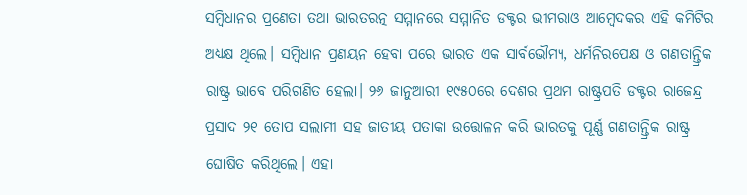ସମ୍ବିଧାନର ପ୍ରଣେତା ତଥା ଭାରତରତ୍ନ ସମ୍ମାନରେ ସମ୍ମାନିତ ଡକ୍ଟର ଭୀମରାଓ ଆମ୍ବେଦକର ଏହି କମିଟିର ଅଧ୍ୟକ୍ଷ ଥିଲେ। ସମ୍ବିଧାନ ପ୍ରଣୟନ ହେବା ପରେ ଭାରତ ଏକ ସାର୍ବଭୌମ୍ୟ, ଧର୍ମନିରପେକ୍ଷ ଓ ଗଣତାନ୍ତ୍ରିକ ରାଷ୍ଟ୍ର ଭାବେ ପରିଗଣିତ ହେଲା। ୨୬ ଜାନୁଆରୀ ୧୯୫୦ରେ ଦେଶର ପ୍ରଥମ ରାଷ୍ଟ୍ରପତି ଡକ୍ଟର ରାଜେନ୍ଦ୍ର ପ୍ରସାଦ ୨୧ ତୋପ ସଲାମୀ ସହ ଜାତୀୟ ପତାକା ଉତ୍ତୋଳନ କରି ଭାରତକୁ ପୂର୍ଣ୍ଣ ଗଣତାନ୍ତ୍ରିକ ରାଷ୍ଟ୍ର ଘୋଷିତ କରିଥିଲେ। ଏହା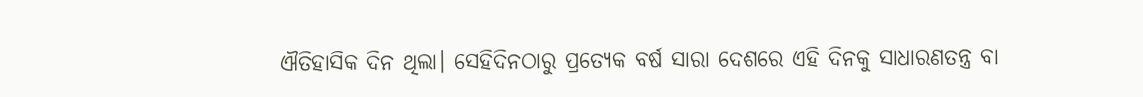ଐତିହାସିକ ଦିନ ଥିଲା। ସେହିଦିନଠାରୁ ପ୍ରତ୍ୟେକ ବର୍ଷ ସାରା ଦେଶରେ ଏହି ଦିନକୁ ସାଧାରଣତନ୍ତ୍ର ବା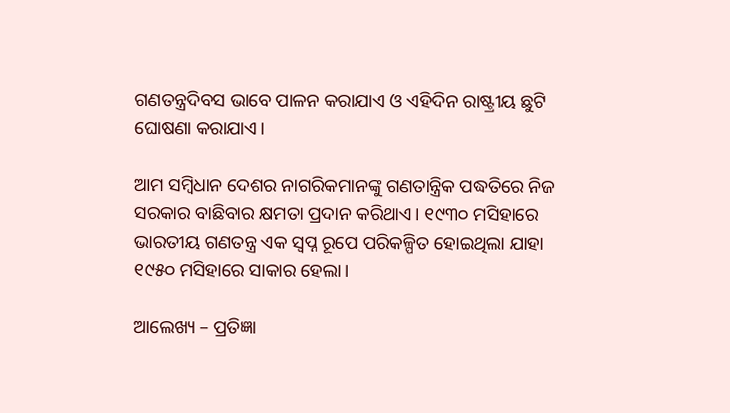ଗଣତନ୍ତ୍ରଦିବସ ଭାବେ ପାଳନ କରାଯାଏ ଓ ଏହିଦିନ ରାଷ୍ଟ୍ରୀୟ ଛୁଟି ଘୋଷଣା କରାଯାଏ।

ଆମ ସମ୍ବିଧାନ ଦେଶର ନାଗରିକମାନଙ୍କୁ ଗଣତାନ୍ତ୍ରିକ ପଦ୍ଧତିରେ ନିଜ ସରକାର ବାଛିବାର କ୍ଷମତା ପ୍ରଦାନ କରିଥାଏ। ୧୯୩୦ ମସିହାରେ ଭାରତୀୟ ଗଣତନ୍ତ୍ର ଏକ ସ୍ୱପ୍ନ ରୂପେ ପରିକଳ୍ପିତ ହୋଇଥିଲା ଯାହା ୧୯୫୦ ମସିହାରେ ସାକାର ହେଲା।

ଆଲେଖ୍ୟ – ପ୍ରତିଜ୍ଞା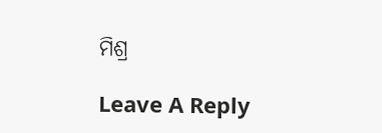ମିଶ୍ର

Leave A Reply